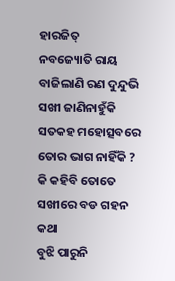ହାରଜିତ୍
ନବଜ୍ୟୋତି ରାୟ
ବାଜିଲାଣି ରଣ ଦୁନ୍ଦୁଭି ସଖୀ ଜାଣିନାହୁଁକି
ସତକହ ମହୋତ୍ସବରେ ତୋର ଭାଗ ନାହିଁକି ?
କି କହିବି ତୋତେ ସଖୀରେ ବଡ ଗହନ କଥା
ବୁଝି ପାରୁନି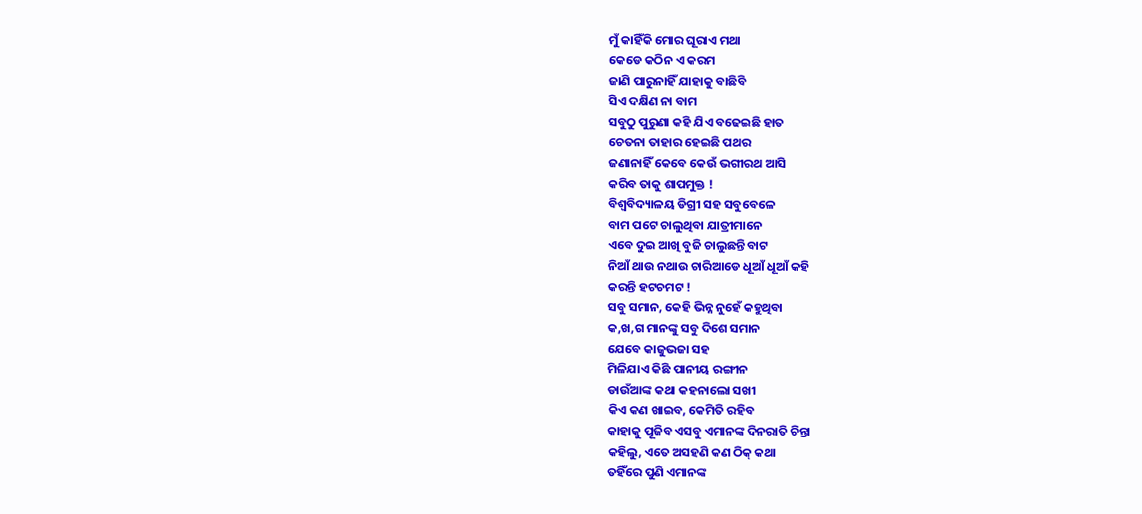ମୁଁ କାହିଁକି ମୋର ଘୂରାଏ ମଥା
କେଡେ କଠିନ ଏ କରମ
ଜାଣି ପାରୁନାହିଁ ଯାହାକୁ ବାଛିବି
ସିଏ ଦକ୍ଷିଣ ନା ବାମ
ସବୁଠୁ ପୁରୁଣା କହି ଯିଏ ବଢେଇଛି ହାତ
ଚେତନା ତାହାର ହେଇଛି ପଥର
ଜଣାନାହିଁ କେବେ କେଉଁ ଭଗୀରଥ ଆସି
କରିବ ତାକୁ ଶାପମୁକ୍ତ !
ବିଶ୍ୱବିଦ୍ୟାଳୟ ଡିଗ୍ରୀ ସହ ସବୁବେଳେ
ବାମ ପଟେ ଚାଲୁଥିବା ଯାତ୍ରୀମାନେ
ଏବେ ଦୁଇ ଆଖି ବୁଜି ଚାଲୁଛନ୍ତି ବାଟ
ନିଆଁ ଥାଉ ନଥାଉ ଚାରିଆଡେ ଧୂଆଁ ଧୂଆଁ କହି
କରନ୍ତି ହଟଚମଟ !
ସବୁ ସମାନ, କେହି ଭିନ୍ନ ନୁହେଁ କହୁଥିବା
କ,ଖ,ଗ ମାନଙ୍କୁ ସବୁ ଦିଶେ ସମାନ
ଯେବେ କାଜୁଭଜା ସହ
ମିଳିଯାଏ କିଛି ପାନୀୟ ରଙ୍ଗୀନ
ଡାଉଁଆଙ୍କ କଥା କହନାଲୋ ସଖୀ
କିଏ କଣ ଖାଇବ, କେମିତି ରହିବ
କାହାକୁ ପୂଜିବ ଏସବୁ ଏମାନଙ୍କ ଦିନରାତି ଚିନ୍ତା
କହିଲୁ, ଏତେ ଅସହଣି କଣ ଠିକ୍ କଥା
ତହିଁରେ ପୁଣି ଏମାନଙ୍କ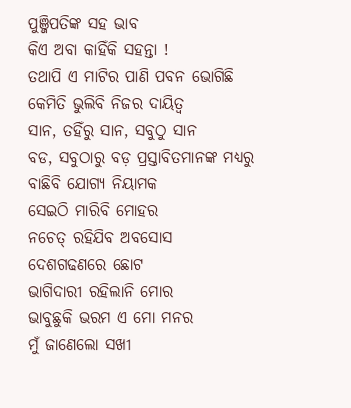ପୁଞ୍ଜିପତିଙ୍କ ସହ ଭାବ
କିଏ ଅବା କାହିଁକି ସହନ୍ତା !
ତଥାପି ଏ ମାଟିର ପାଣି ପବନ ଭୋଗିଛି
କେମିତି ଭୁଲିବି ନିଜର ଦାୟିତ୍ୱ
ସାନ, ତହିଁରୁ ସାନ, ସବୁଠୁ ସାନ
ବଡ, ସବୁଠାରୁ ବଡ଼ ପ୍ରସ୍ତାବିତମାନଙ୍କ ମଧ୍ୟରୁ
ବାଛିବି ଯୋଗ୍ୟ ନିୟାମକ
ସେଇଠି ମାରିବି ମୋହର
ନଚେତ୍ ରହିଯିବ ଅବସୋସ
ଦେଶଗଢଣରେ ଛୋଟ
ଭାଗିଦାରୀ ରହିଲାନି ମୋର
ଭାବୁଛୁକି ଭରମ ଏ ମୋ ମନର
ମୁଁ ଜାଣେଲୋ ସଖୀ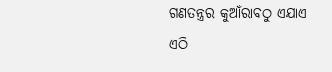ଗଣତନ୍ତ୍ରର କୁଆଁରାବଠୁ ଏଯାଏ
ଏଠି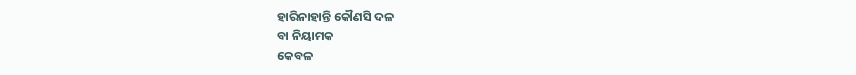ହାରିନାହାନ୍ତି କୌଣସି ଦଳ
ବା ନିୟାମକ
କେବଳ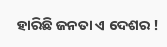ହାରିଛି ଜନତା ଏ ଦେଶର !